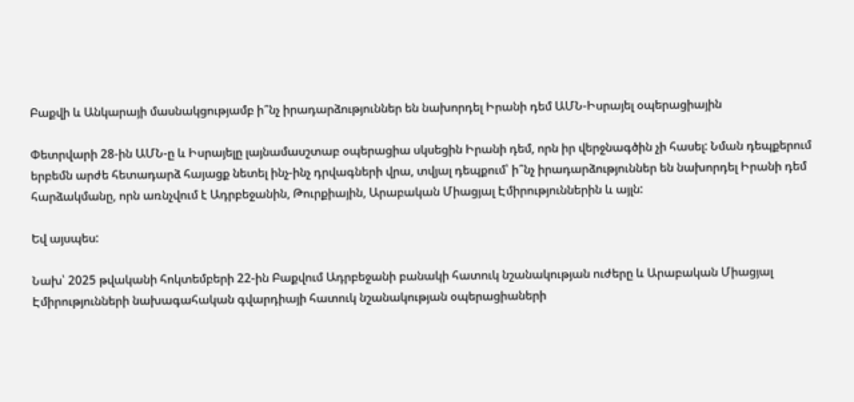Բաքվի և Անկարայի մասնակցությամբ ի՞նչ իրադարձություններ են նախորդել Իրանի դեմ ԱՄՆ-Իսրայել օպերացիային

Փետրվարի 28-ին ԱՄՆ-ը և Իսրայելը լայնամասշտաբ օպերացիա սկսեցին Իրանի դեմ, որն իր վերջնագծին չի հասել: Նման դեպքերում երբեմն արժե հետադարձ հայացք նետել ինչ-ինչ դրվագների վրա, տվյալ դեպքում՝ ի՞նչ իրադարձություններ են նախորդել Իրանի դեմ հարձակմանը, որն առնչվում է Ադրբեջանին, Թուրքիային, Արաբական Միացյալ Էմիրություններին և այլն:

Եվ այսպես:

Նախ՝ 2025 թվականի հոկտեմբերի 22-ին Բաքվում Ադրբեջանի բանակի հատուկ նշանակության ուժերը և Արաբական Միացյալ Էմիրությունների նախագահական գվարդիայի հատուկ նշանակության օպերացիաների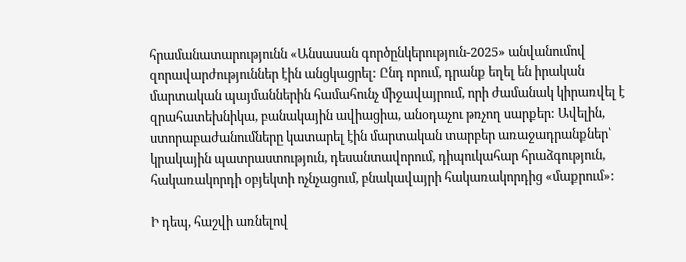հրամանատարությունն «Անսասան գործընկերություն-2025» անվանումով զորավարժություններ էին անցկացրել: Ընդ որում, դրանք եղել են իրական մարտական պայմաններին համահունչ միջավայրում, որի ժամանակ կիրառվել է զրահատեխնիկա, բանակային ավիացիա, անօդաչու թռչող սարքեր: Ավելին, ստորաբաժանումները կատարել էին մարտական տարբեր առաջադրանքներ՝ կրակային պատրաստություն, դեսանտավորում, դիպուկահար հրաձգություն, հակառակորդի օբյեկտի ոչնչացում, բնակավայրի հակառակորդից «մաքրում»:

Ի դեպ, հաշվի առնելով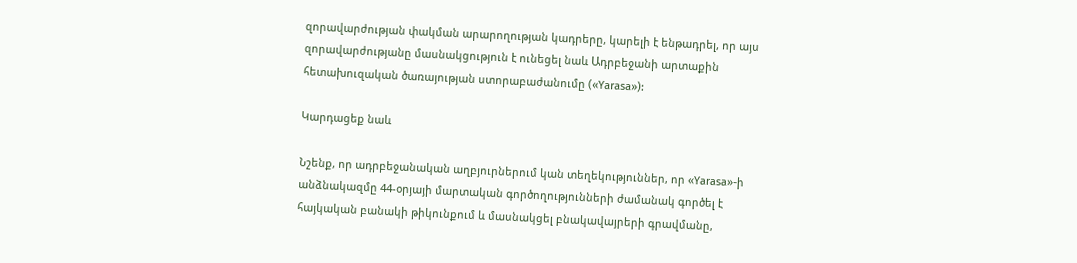զորավարժության փակման արարողության կադրերը, կարելի է ենթադրել, որ այս զորավարժությանը մասնակցություն է ունեցել նաև Ադրբեջանի արտաքին հետախուզական ծառայության ստորաբաժանումը («Yarasa»):

Կարդացեք նաև

Նշենք, որ ադրբեջանական աղբյուրներում կան տեղեկություններ, որ «Yarasa»-ի անձնակազմը 44-օրյայի մարտական գործողությունների ժամանակ գործել է հայկական բանակի թիկունքում և մասնակցել բնակավայրերի գրավմանը,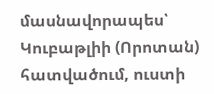մասնավորապես՝ Կուբաթլիի (Որոտան) հատվածում, ուստի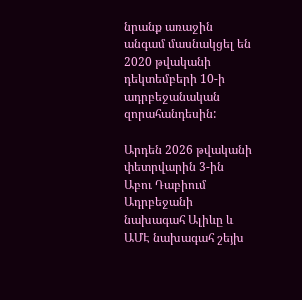նրանք առաջին անգամ մասնակցել են 2020 թվականի դեկտեմբերի 10-ի ադրբեջանական զորահանդեսին:

Արդեն 2026 թվականի փետրվարին 3-ին Աբու Դաբիում Ադրբեջանի նախագահ Ալիևը և ԱՄԷ նախագահ շեյխ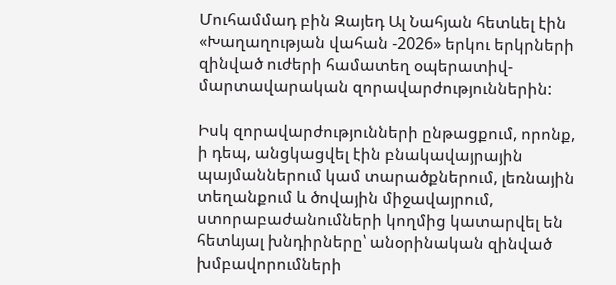Մուհամմադ բին Զայեդ Ալ Նահյան հետևել էին «Խաղաղության վահան -2026» երկու երկրների զինված ուժերի համատեղ օպերատիվ-մարտավարական զորավարժություններին:

Իսկ զորավարժությունների ընթացքում, որոնք, ի դեպ, անցկացվել էին բնակավայրային պայմաններում կամ տարածքներում, լեռնային տեղանքում և ծովային միջավայրում, ստորաբաժանումների կողմից կատարվել են հետևյալ խնդիրները՝ անօրինական զինված խմբավորումների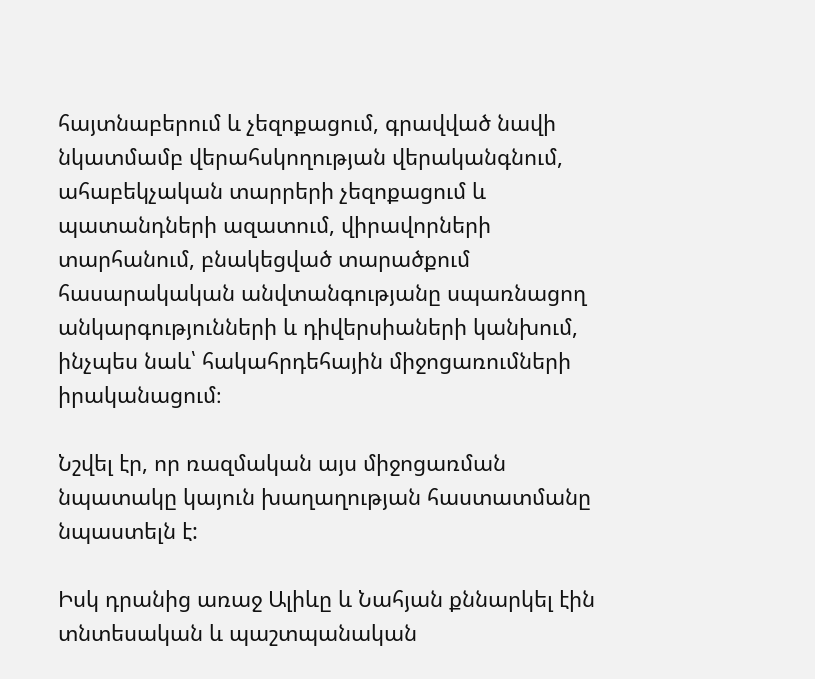հայտնաբերում և չեզոքացում, գրավված նավի նկատմամբ վերահսկողության վերականգնում, ահաբեկչական տարրերի չեզոքացում և պատանդների ազատում, վիրավորների տարհանում, բնակեցված տարածքում հասարակական անվտանգությանը սպառնացող անկարգությունների և դիվերսիաների կանխում, ինչպես նաև՝ հակահրդեհային միջոցառումների իրականացում։

Նշվել էր, որ ռազմական այս միջոցառման նպատակը կայուն խաղաղության հաստատմանը նպաստելն է:

Իսկ դրանից առաջ Ալիևը և Նահյան քննարկել էին տնտեսական և պաշտպանական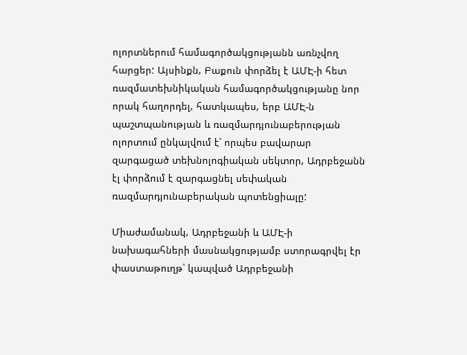ոլորտներում համագործակցությանն առնչվող հարցեր: Այսինքն, Բաքուն փորձել է ԱՄԷ-ի հետ ռազմատեխնիկական համագործակցությանը նոր որակ հաղորդել, հատկապես, երբ ԱՄԷ-ն պաշտպանության և ռազմարդյունաբերության ոլորտում ընկալվում է՝ որպես բավարար զարգացած տեխնոլոգիական սեկտոր, Ադրբեջանն էլ փորձում է զարգացնել սեփական ռազմարդյունաբերական պոտենցիալը:

Միաժամանակ, Ադրբեջանի և ԱՄԷ-ի նախագահների մասնակցությամբ ստորագրվել էր փաստաթուղթ՝ կապված Ադրբեջանի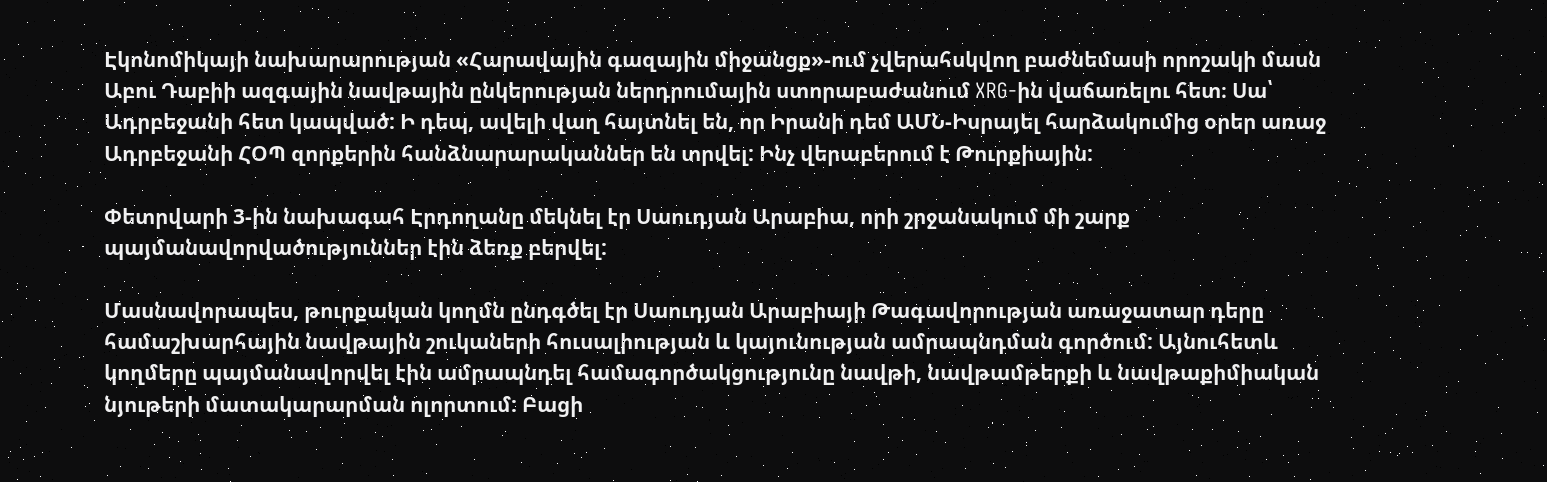Էկոնոմիկայի նախարարության «Հարավային գազային միջանցք»-ում չվերահսկվող բաժնեմասի որոշակի մասն Աբու Դաբիի ազգային նավթային ընկերության ներդրումային ստորաբաժանում XRG-ին վաճառելու հետ։ Սա՝ Ադրբեջանի հետ կապված: Ի դեպ, ավելի վաղ հայտնել են, որ Իրանի դեմ ԱՄՆ-Իսրայել հարձակումից օրեր առաջ Ադրբեջանի ՀՕՊ զորքերին հանձնարարականներ են տրվել: Ինչ վերաբերում է Թուրքիային:

Փետրվարի 3-ին նախագահ Էրդողանը մեկնել էր Սաուդյան Արաբիա, որի շրջանակում մի շարք պայմանավորվածություններ էին ձեռք բերվել:

Մասնավորապես, թուրքական կողմն ընդգծել էր Սաուդյան Արաբիայի Թագավորության առաջատար դերը համաշխարհային նավթային շուկաների հուսալիության և կայունության ամրապնդման գործում: Այնուհետև կողմերը պայմանավորվել էին ամրապնդել համագործակցությունը նավթի, նավթամթերքի և նավթաքիմիական նյութերի մատակարարման ոլորտում: Բացի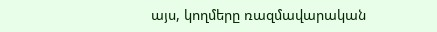այս, կողմերը ռազմավարական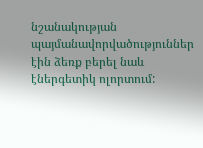նշանակության պայմանավորվածություններ էին ձեռք բերել նաև էներգետիկ ոլորտում: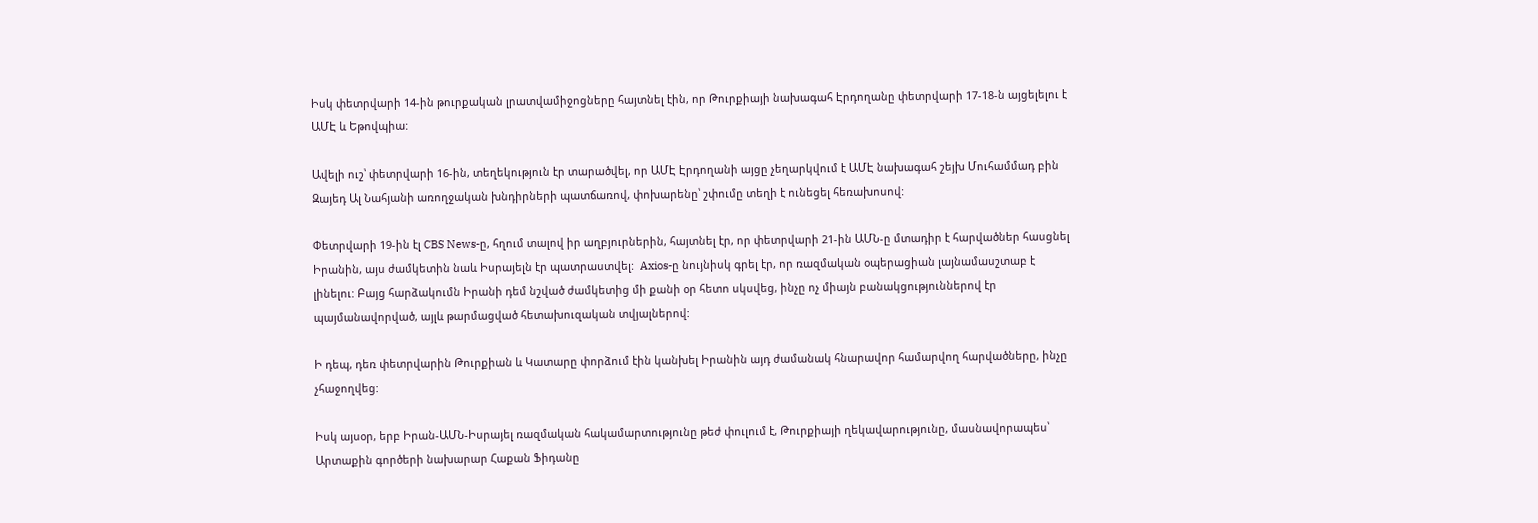Իսկ փետրվարի 14-ին թուրքական լրատվամիջոցները հայտնել էին, որ Թուրքիայի նախագահ Էրդողանը փետրվարի 17-18-ն այցելելու է ԱՄԷ և Եթովպիա:

Ավելի ուշ՝ փետրվարի 16-ին, տեղեկություն էր տարածվել, որ ԱՄԷ Էրդողանի այցը չեղարկվում է ԱՄԷ նախագահ շեյխ Մուհամմադ բին Զայեդ Ալ Նահյանի առողջական խնդիրների պատճառով, փոխարենը՝ շփումը տեղի է ունեցել հեռախոսով:

Փետրվարի 19-ին էլ CBS News-ը, հղում տալով իր աղբյուրներին, հայտնել էր, որ փետրվարի 21-ին ԱՄՆ-ը մտադիր է հարվածներ հասցնել Իրանին, այս ժամկետին նաև Իսրայելն էր պատրաստվել:  Axios-ը նույնիսկ գրել էր, որ ռազմական օպերացիան լայնամասշտաբ է լինելու: Բայց հարձակումն Իրանի դեմ նշված ժամկետից մի քանի օր հետո սկսվեց, ինչը ոչ միայն բանակցություններով էր պայմանավորված, այլև թարմացված հետախուզական տվյալներով:

Ի դեպ, դեռ փետրվարին Թուրքիան և Կատարը փորձում էին կանխել Իրանին այդ ժամանակ հնարավոր համարվող հարվածները, ինչը չհաջողվեց:

Իսկ այսօր, երբ Իրան-ԱՄՆ-Իսրայել ռազմական հակամարտությունը թեժ փուլում է, Թուրքիայի ղեկավարությունը, մասնավորապես՝ Արտաքին գործերի նախարար Հաքան Ֆիդանը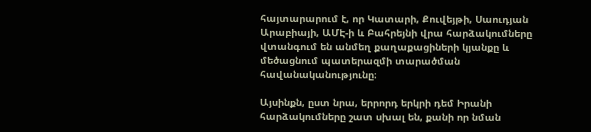հայտարարում է, որ Կատարի, Քուվեյթի, Սաուդյան Արաբիայի, ԱՄԷ-ի և Բահրեյնի վրա հարձակումները վտանգում են անմեղ քաղաքացիների կյանքը և մեծացնում պատերազմի տարածման հավանականությունը։

Այսինքն, ըստ նրա, երրորդ երկրի դեմ Իրանի հարձակումները շատ սխալ են, քանի որ նման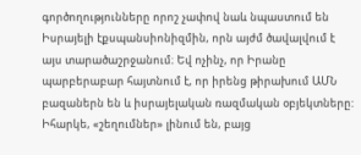գործողությունները որոշ չափով նաև նպաստում են Իսրայելի էքսպանսիոնիզմին, որն այժմ ծավալվում է այս տարածաշրջանում։ Եվ ոչինչ, որ Իրանը պարբերաբար հայտնում է, որ իրենց թիրախում ԱՄՆ բազաներն են և իսրայելական ռազմական օբյեկտները: Իհարկե, «շեղումներ» լինում են, բայց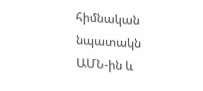հիմնական նպատակն ԱՄՆ-ին և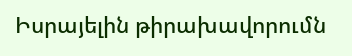Իսրայելին թիրախավորումն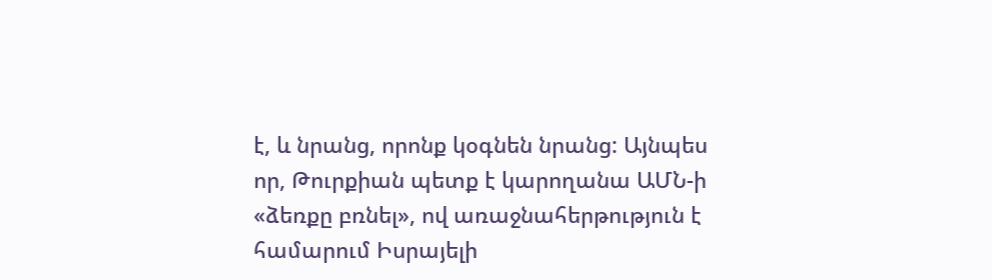է, և նրանց, որոնք կօգնեն նրանց: Այնպես որ, Թուրքիան պետք է կարողանա ԱՄՆ-ի «ձեռքը բռնել», ով առաջնահերթություն է համարում Իսրայելի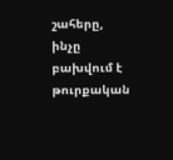շահերը, ինչը բախվում է թուրքական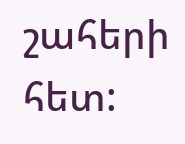շահերի հետ: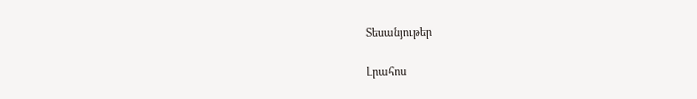Տեսանյութեր

Լրահոս